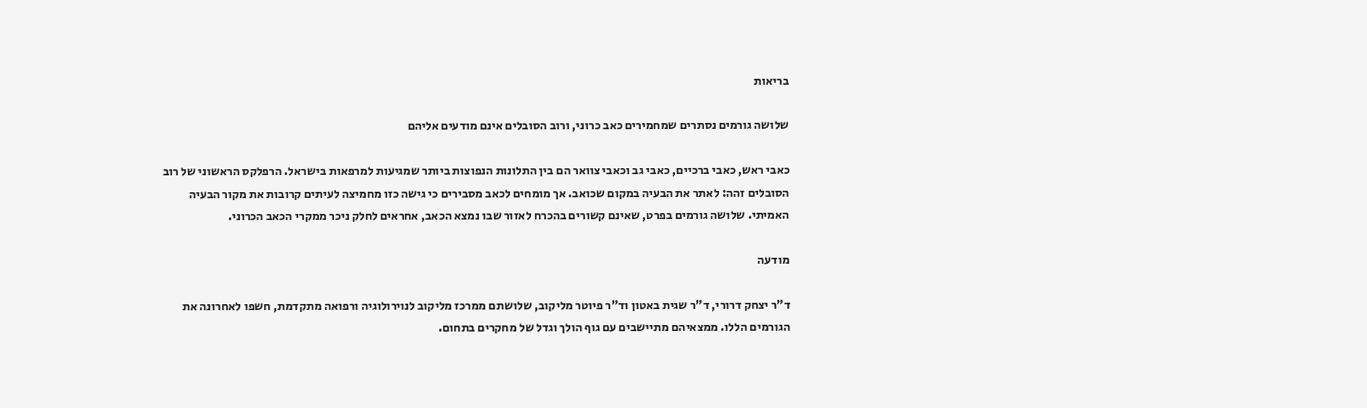בריאות

שלושה גורמים נסתרים שמחמירים כאב כרוני, ורוב הסובלים אינם מודעים אליהם

כאבי ראש, כאבי ברכיים, כאבי גב וכאבי צוואר הם בין התלונות הנפוצות ביותר שמגיעות למרפאות בישראל. הרפלקס הראשוני של רוב הסובלים זהה: לאתר את הבעיה במקום שכואב. אך מומחים לכאב מסבירים כי גישה כזו מחמיצה לעיתים קרובות את מקור הבעיה האמיתי. שלושה גורמים בפרט, שאינם קשורים בהכרח לאזור שבו נמצא הכאב, אחראים לחלק ניכר ממקרי הכאב הכרוני.

מודעה

ד"ר יצחק דרורי, ד"ר שגית באטון וד"ר פיוטר מליקוב, שלושתם ממרכז מליקוב לנוירולוגיה ורפואה מתקדמת, חשפו לאחרונה את הגורמים הללו. ממצאיהם מתיישבים עם גוף הולך וגדל של מחקרים בתחום.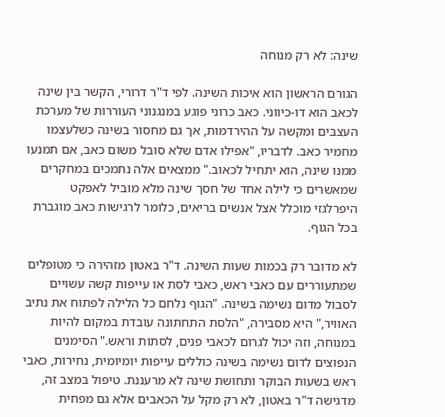שינה: לא רק מנוחה

הגורם הראשון הוא איכות השינה. לפי ד"ר דרורי, הקשר בין שינה לכאב הוא דו-כיווני. כאב כרוני פוגע במנגנוני העוררות של מערכת העצבים ומקשה על ההירדמות, אך גם מחסור בשינה כשלעצמו מחמיר כאב. לדבריו, "אפילו אדם שלא סובל משום כאב, אם תמנעו ממנו שינה, הוא יתחיל לכאוב." ממצאים אלה נתמכים במחקרים שמאשרים כי לילה אחד של חסך שינה מלא מוביל לאפקט היפרלגזי מוכלל אצל אנשים בריאים, כלומר לרגישות כאב מוגברת בכל הגוף.

לא מדובר רק בכמות שעות השינה. ד"ר באטון מזהירה כי מטופלים שמתעוררים עם כאבי ראש, כאבי לסת או עייפות קשה עשויים לסבול מדום נשימה בשינה. "הגוף נלחם כל הלילה לפתוח את נתיב האוויר," היא מסבירה, "הלסת התחתונה עובדת במקום להיות במנוחה, וזה יכול לגרום לכאבי פנים, לסתות וראש." הסימנים הנפוצים לדום נשימה בשינה כוללים עייפות יומיומית, נחירות, כאבי ראש בשעות הבוקר ותחושת שינה לא מרעננת. טיפול במצב זה, מדגישה ד"ר באטון, לא רק מקל על הכאבים אלא גם מפחית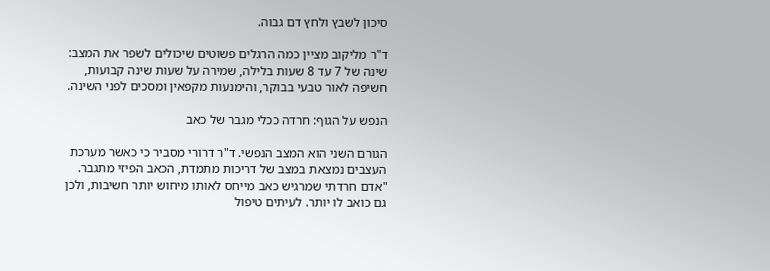סיכון לשבץ ולחץ דם גבוה.

ד"ר מליקוב מציין כמה הרגלים פשוטים שיכולים לשפר את המצב: שינה של 7 עד 8 שעות בלילה, שמירה על שעות שינה קבועות, חשיפה לאור טבעי בבוקר, והימנעות מקפאין ומסכים לפני השינה.

הנפש על הגוף: חרדה ככלי מגבר של כאב

הגורם השני הוא המצב הנפשי. ד"ר דרורי מסביר כי כאשר מערכת העצבים נמצאת במצב של דריכות מתמדת, הכאב הפיזי מתגבר. "אדם חרדתי שמרגיש כאב מייחס לאותו מיחוש יותר חשיבות, ולכן גם כואב לו יותר. לעיתים טיפול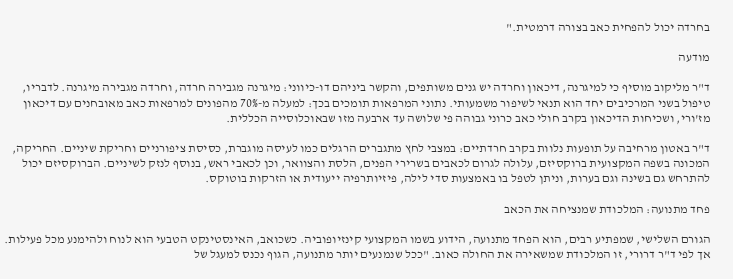בחרדה יכול להפחית כאב בצורה דרמטית."

מודעה

ד"ר מליקוב מוסיף כי למיגרנה, דיכאון וחרדה יש גנים משותפים, והקשר ביניהם דו-כיווני: מיגרנה מגבירה חרדה, וחרדה מגבירה מיגרנה. לדבריו, טיפול בשני המרכיבים יחד הוא תנאי לשיפור משמעותי. נתוני המרפאות תומכים בכך: למעלה מ-70% מהפונים למרפאות כאב מאובחנים עם דיכאון מז'ורי, ושכיחות הדיכאון בקרב חולי כאב כרוני גבוהה פי שלושה עד ארבעה מזו שבאוכלוסייה הכללית.

ד"ר באטון מרחיבה על תופעות נלוות בקרב חרדתיים: במצבי לחץ מתגברים הרגלים כמו לעיסה מוגברת, כסיסת ציפורניים וחריקת שיניים. החריקה, המכונה בשפה המקצועית ברוקסיזם, עלולה לגרום לכאבים בשרירי הפנים, הלסת והצוואר, וכן לכאבי ראש, בנוסף לנזק לשיניים. הברוקסיזם יכול להתרחש גם בשינה וגם בערות, וניתן לטפל בו באמצעות סדי לילה, פיזיותרפיה ייעודית או הזרקות בוטוקס.

פחד מתנועה: המלכודת שמנציחה את הכאב

הגורם השלישי, שמפתיע רבים, הוא הפחד מתנועה, הידוע בשמו המקצועי קינזיופוביה. כשכואב, האינסטינקט הטבעי הוא לנוח ולהימנע מכל פעילות. אך לפי ד"ר דרורי, זו המלכודת שמשאירה את החולה כאוב. "ככל שנמנעים יותר מתנועה, הגוף נכנס למעגל של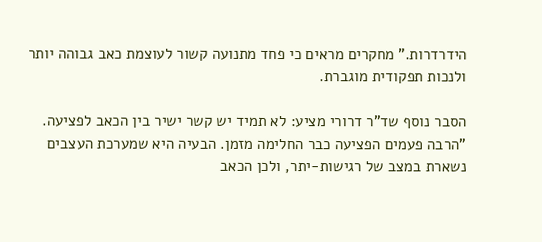הידרדרות." מחקרים מראים כי פחד מתנועה קשור לעוצמת כאב גבוהה יותר ולנכות תפקודית מוגברת.

הסבר נוסף שד"ר דרורי מציע: לא תמיד יש קשר ישיר בין הכאב לפציעה. "הרבה פעמים הפציעה כבר החלימה מזמן. הבעיה היא שמערכת העצבים נשארת במצב של רגישות-יתר, ולכן הכאב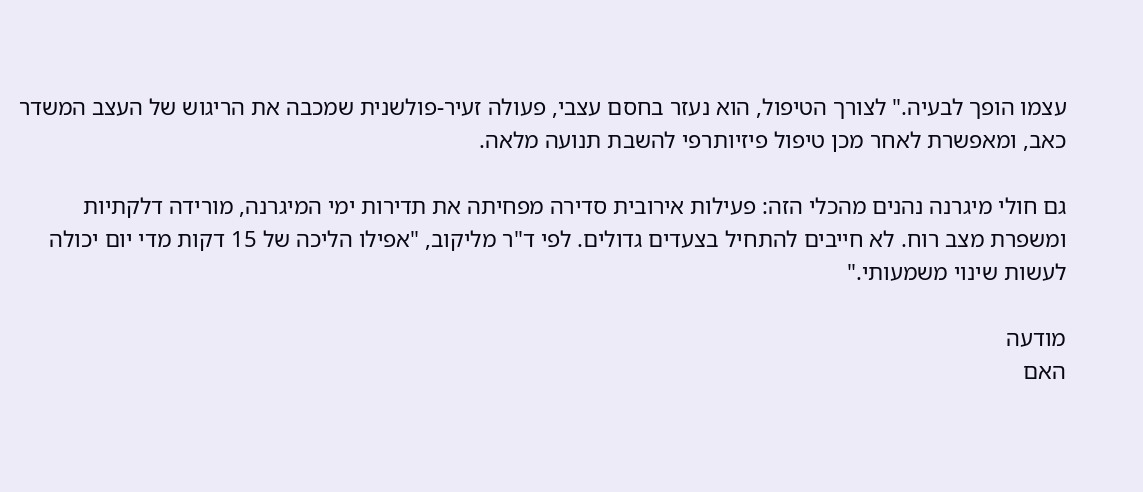עצמו הופך לבעיה." לצורך הטיפול, הוא נעזר בחסם עצבי, פעולה זעיר-פולשנית שמכבה את הריגוש של העצב המשדר כאב, ומאפשרת לאחר מכן טיפול פיזיותרפי להשבת תנועה מלאה.

גם חולי מיגרנה נהנים מהכלי הזה: פעילות אירובית סדירה מפחיתה את תדירות ימי המיגרנה, מורידה דלקתיות ומשפרת מצב רוח. לא חייבים להתחיל בצעדים גדולים. לפי ד"ר מליקוב, "אפילו הליכה של 15 דקות מדי יום יכולה לעשות שינוי משמעותי."

מודעה
האם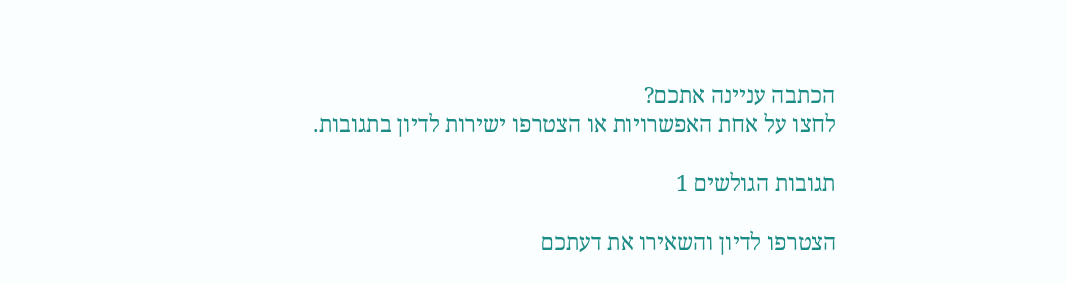הכתבה עניינה אתכם?
לחצו על אחת האפשרויות או הצטרפו ישירות לדיון בתגובות.

תגובות הגולשים 1

הצטרפו לדיון והשאירו את דעתכם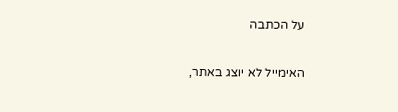על הכתבה

האימייל לא יוצג באתר,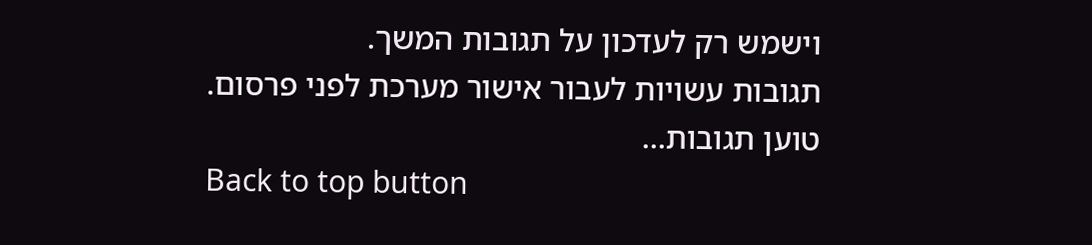וישמש רק לעדכון על תגובות המשך.
תגובות עשויות לעבור אישור מערכת לפני פרסום.
טוען תגובות...
Back to top button